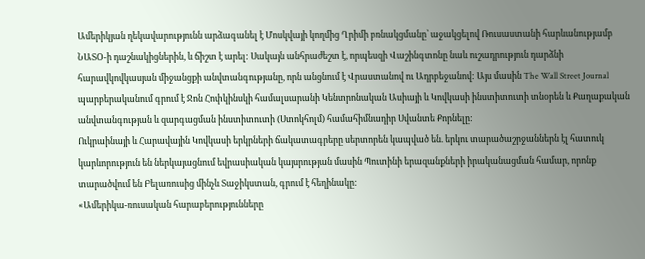Ամերիկյան ղեկավարությունն արձագանել է Մոսկվայի կողմից Ղրիմի բռնակցմանը՝ աջակցելով Ռուսաստանի հարևանությամբ ՆԱՏՕ-ի դաշնակիցներին, և ճիշտ է արել: Սակայն անհրաժեշտ է, որպեսզի Վաշինգտոնը նաև ուշադրություն դարձնի հարավկովկասյան միջանցքի անվտանգությանը, որն անցնում է Վրաստանով ու Ադրբեջանով: Այս մասին The Wall Street Journal պարբերականում գրում է Ջոն Հոփկինսկի համալսարանի Կենտրոնական Ասիայի և Կովկասի ինստիտուտի տնօրեն և Քաղաքական անվտանգության և զարգացման ինստիտուտի (Ստոկհոլմ) համահիմնադիր Սվանտե Քորնելը:
Ուկրաինայի և Հարավային Կովկասի երկրների ճակատագրերը սերտորեն կապված են. երկու տարածաշրջաններն էլ հատուկ կարևորություն են ներկայացնում եվրասիական կայսրության մասին Պուտինի երազանքների իրականացման համար, որոնք տարածվում են Բելառուսից մինչև Տաջիկստան, գրում է հեղինակը:
«Ամերիկա-ռուսական հարաբերությունները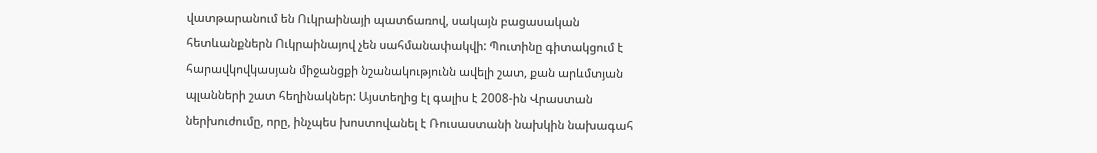վատթարանում են Ուկրաինայի պատճառով, սակայն բացասական հետևանքներն Ուկրաինայով չեն սահմանափակվի: Պուտինը գիտակցում է հարավկովկասյան միջանցքի նշանակությունն ավելի շատ, քան արևմտյան պլանների շատ հեղինակներ: Այստեղից էլ գալիս է 2008-ին Վրաստան ներխուժումը, որը, ինչպես խոստովանել է Ռուսաստանի նախկին նախագահ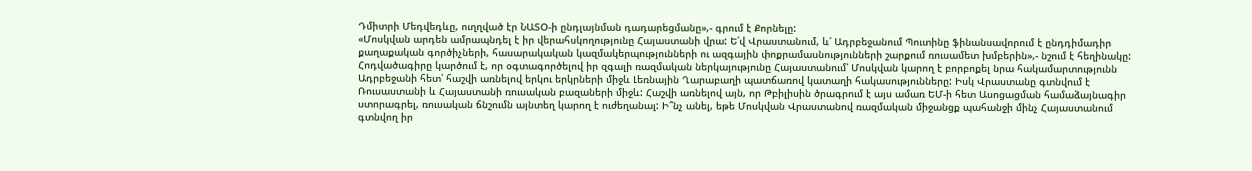Դմիտրի Մեդվեդևը, ուղղված էր ՆԱՏՕ-ի ընդլայնման դադարեցմանը»,- գրում է Քորնելը:
«Մոսկվան արդեն ամրապնդել է իր վերահսկողությունը Հայաստանի վրա: Ե՛վ Վրաստանում, և՛ Ադրբեջանում Պուտինը ֆինանսավորում է ընդդիմադիր քաղաքական գործիչների, հասարակական կազմակերպությունների ու ազգային փոքրամասնությունների շարքում ռուսամետ խմբերին»,- նշում է հեղինակը:
Հոդվածագիրը կարծում է, որ օգտագործելով իր զգալի ռազմական ներկայությունը Հայաստանում՝ Մոսկվան կարող է բորբոքել նրա հակամարտությունն Ադրբեջանի հետ՝ հաշվի առնելով երկու երկրների միջև Լեռնային Ղարաբաղի պատճառով կատաղի հակասությունները: Իսկ Վրաստանը գտնվում է Ռուսաստանի և Հայաստանի ռուսական բազաների միջև: Հաշվի առնելով այն, որ Թբիլիսին ծրագրում է այս ամառ ԵՄ-ի հետ Ասոցացման համաձայնագիր ստորագրել, ռուսական ճնշումն այնտեղ կարող է ուժեղանալ: Ի՞նչ անել, եթե Մոսկվան Վրաստանով ռազմական միջանցք պահանջի մինչ Հայաստանում գտնվող իր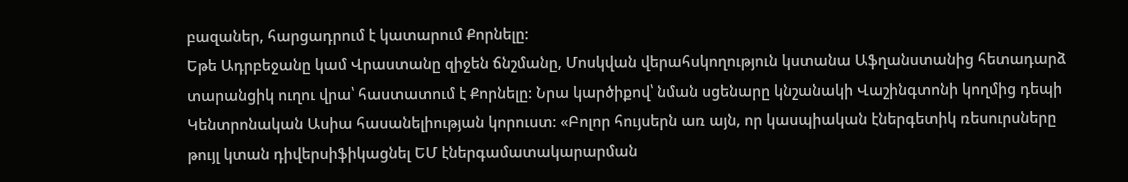բազաներ, հարցադրում է կատարում Քորնելը:
Եթե Ադրբեջանը կամ Վրաստանը զիջեն ճնշմանը, Մոսկվան վերահսկողություն կստանա Աֆղանստանից հետադարձ տարանցիկ ուղու վրա՝ հաստատում է Քորնելը: Նրա կարծիքով՝ նման սցենարը կնշանակի Վաշինգտոնի կողմից դեպի Կենտրոնական Ասիա հասանելիության կորուստ: «Բոլոր հույսերն առ այն, որ կասպիական էներգետիկ ռեսուրսները թույլ կտան դիվերսիֆիկացնել ԵՄ էներգամատակարարման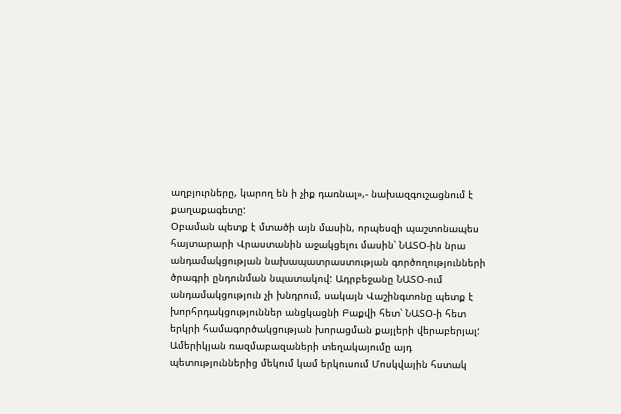աղբյուրները, կարող են ի չիք դառնալ»,- նախազգուշացնում է քաղաքագետը:
Օբաման պետք է մտածի այն մասին, որպեսզի պաշտոնապես հայտարարի Վրաստանին աջակցելու մասին՝ ՆԱՏՕ-ին նրա անդամակցության նախապատրաստության գործողությունների ծրագրի ընդունման նպատակով: Ադրբեջանը ՆԱՏՕ-ում անդամակցություն չի խնդրում, սակայն Վաշինգտոնը պետք է խորհրդակցություններ անցկացնի Բաքվի հետ՝ ՆԱՏՕ-ի հետ երկրի համագործակցության խորացման քայլերի վերաբերյալ: Ամերիկյան ռազմաբազաների տեղակայումը այդ պետություններից մեկում կամ երկուսում Մոսկվային հստակ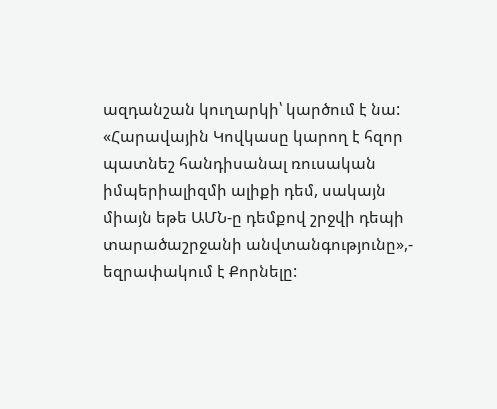ազդանշան կուղարկի՝ կարծում է նա:
«Հարավային Կովկասը կարող է հզոր պատնեշ հանդիսանալ ռուսական իմպերիալիզմի ալիքի դեմ, սակայն միայն եթե ԱՄՆ-ը դեմքով շրջվի դեպի տարածաշրջանի անվտանգությունը»,- եզրափակում է Քորնելը: